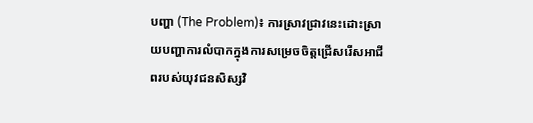បញ្ហា (The Problem)៖ ការស្រាវជ្រាវនេះដោះស្រាយបញ្ហាការលំបាកក្នុងការសម្រេចចិត្តជ្រើសរើសអាជីពរបស់យុវជនសិស្សវិ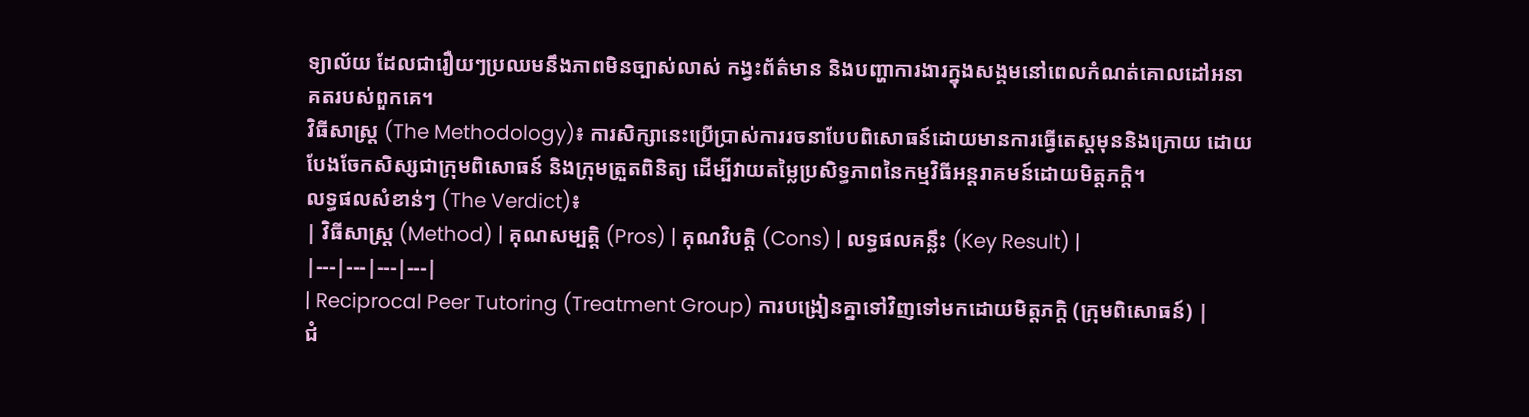ទ្យាល័យ ដែលជារឿយៗប្រឈមនឹងភាពមិនច្បាស់លាស់ កង្វះព័ត៌មាន និងបញ្ហាការងារក្នុងសង្គមនៅពេលកំណត់គោលដៅអនាគតរបស់ពួកគេ។
វិធីសាស្ត្រ (The Methodology)៖ ការសិក្សានេះប្រើប្រាស់ការរចនាបែបពិសោធន៍ដោយមានការធ្វើតេស្តមុននិងក្រោយ ដោយបែងចែកសិស្សជាក្រុមពិសោធន៍ និងក្រុមត្រួតពិនិត្យ ដើម្បីវាយតម្លៃប្រសិទ្ធភាពនៃកម្មវិធីអន្តរាគមន៍ដោយមិត្តភក្តិ។
លទ្ធផលសំខាន់ៗ (The Verdict)៖
| វិធីសាស្ត្រ (Method) | គុណសម្បត្តិ (Pros) | គុណវិបត្តិ (Cons) | លទ្ធផលគន្លឹះ (Key Result) |
|---|---|---|---|
| Reciprocal Peer Tutoring (Treatment Group) ការបង្រៀនគ្នាទៅវិញទៅមកដោយមិត្តភក្តិ (ក្រុមពិសោធន៍) |
ជំ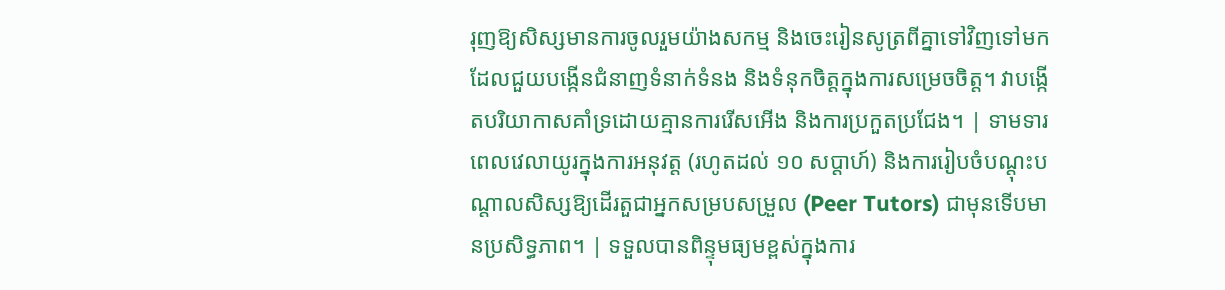រុញឱ្យសិស្សមានការចូលរួមយ៉ាងសកម្ម និងចេះរៀនសូត្រពីគ្នាទៅវិញទៅមក ដែលជួយបង្កើនជំនាញទំនាក់ទំនង និងទំនុកចិត្តក្នុងការសម្រេចចិត្ត។ វាបង្កើតបរិយាកាសគាំទ្រដោយគ្មានការរើសអើង និងការប្រកួតប្រជែង។ | ទាមទារពេលវេលាយូរក្នុងការអនុវត្ត (រហូតដល់ ១០ សប្តាហ៍) និងការរៀបចំបណ្តុះបណ្តាលសិស្សឱ្យដើរតួជាអ្នកសម្របសម្រួល (Peer Tutors) ជាមុនទើបមានប្រសិទ្ធភាព។ | ទទួលបានពិន្ទុមធ្យមខ្ពស់ក្នុងការ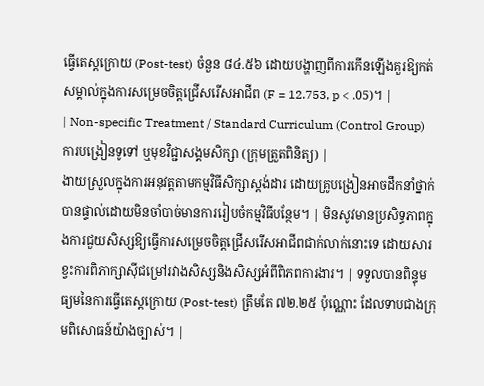ធ្វើតេស្តក្រោយ (Post-test) ចំនួន ៨៤.៥៦ ដោយបង្ហាញពីការកើនឡើងគួរឱ្យកត់សម្គាល់ក្នុងការសម្រេចចិត្តជ្រើសរើសអាជីព (F = 12.753, p < .05)។ |
| Non-specific Treatment / Standard Curriculum (Control Group) ការបង្រៀនទូទៅ ឬមុខវិជ្ជាសង្គមសិក្សា (ក្រុមត្រួតពិនិត្យ) |
ងាយស្រួលក្នុងការអនុវត្តតាមកម្មវិធីសិក្សាស្តង់ដារ ដោយគ្រូបង្រៀនអាចដឹកនាំថ្នាក់បានផ្ទាល់ដោយមិនចាំបាច់មានការរៀបចំកម្មវិធីបន្ថែម។ | មិនសូវមានប្រសិទ្ធភាពក្នុងការជួយសិស្សឱ្យធ្វើការសម្រេចចិត្តជ្រើសរើសអាជីពជាក់លាក់នោះទេ ដោយសារខ្វះការពិភាក្សាស៊ីជម្រៅរវាងសិស្សនិងសិស្សអំពីពិភពការងារ។ | ទទួលបានពិន្ទុមធ្យមនៃការធ្វើតេស្តក្រោយ (Post-test) ត្រឹមតែ ៧២.២៥ ប៉ុណ្ណោះ ដែលទាបជាងក្រុមពិសោធន៍យ៉ាងច្បាស់។ |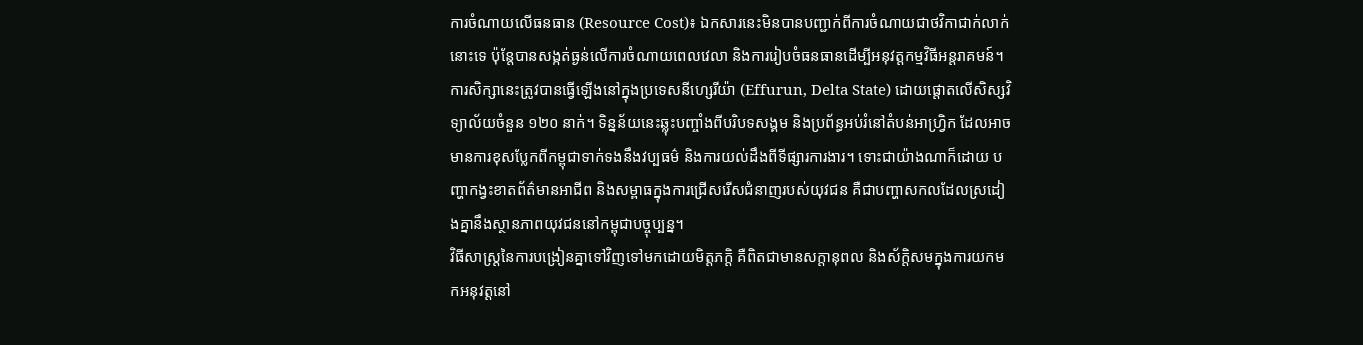ការចំណាយលើធនធាន (Resource Cost)៖ ឯកសារនេះមិនបានបញ្ជាក់ពីការចំណាយជាថវិកាជាក់លាក់នោះទេ ប៉ុន្តែបានសង្កត់ធ្ងន់លើការចំណាយពេលវេលា និងការរៀបចំធនធានដើម្បីអនុវត្តកម្មវិធីអន្តរាគមន៍។
ការសិក្សានេះត្រូវបានធ្វើឡើងនៅក្នុងប្រទេសនីហ្សេរីយ៉ា (Effurun, Delta State) ដោយផ្តោតលើសិស្សវិទ្យាល័យចំនួន ១២០ នាក់។ ទិន្នន័យនេះឆ្លុះបញ្ចាំងពីបរិបទសង្គម និងប្រព័ន្ធអប់រំនៅតំបន់អាហ្វ្រិក ដែលអាចមានការខុសប្លែកពីកម្ពុជាទាក់ទងនឹងវប្បធម៌ និងការយល់ដឹងពីទីផ្សារការងារ។ ទោះជាយ៉ាងណាក៏ដោយ បញ្ហាកង្វះខាតព័ត៌មានអាជីព និងសម្ពាធក្នុងការជ្រើសរើសជំនាញរបស់យុវជន គឺជាបញ្ហាសកលដែលស្រដៀងគ្នានឹងស្ថានភាពយុវជននៅកម្ពុជាបច្ចុប្បន្ន។
វិធីសាស្ត្រនៃការបង្រៀនគ្នាទៅវិញទៅមកដោយមិត្តភក្តិ គឺពិតជាមានសក្តានុពល និងស័ក្តិសមក្នុងការយកមកអនុវត្តនៅ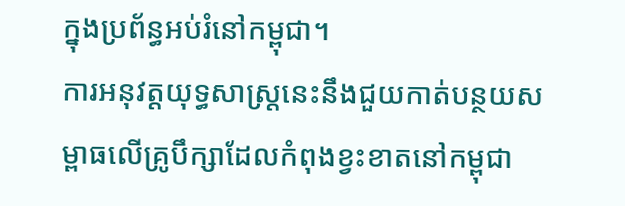ក្នុងប្រព័ន្ធអប់រំនៅកម្ពុជា។
ការអនុវត្តយុទ្ធសាស្ត្រនេះនឹងជួយកាត់បន្ថយសម្ពាធលើគ្រូបឹក្សាដែលកំពុងខ្វះខាតនៅកម្ពុជា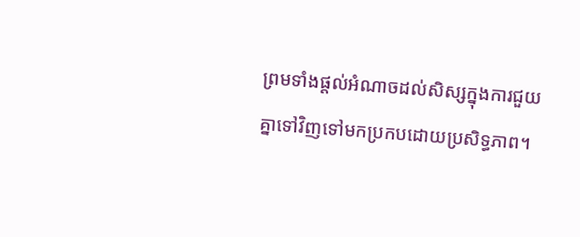ព្រមទាំងផ្តល់អំណាចដល់សិស្សក្នុងការជួយគ្នាទៅវិញទៅមកប្រកបដោយប្រសិទ្ធភាព។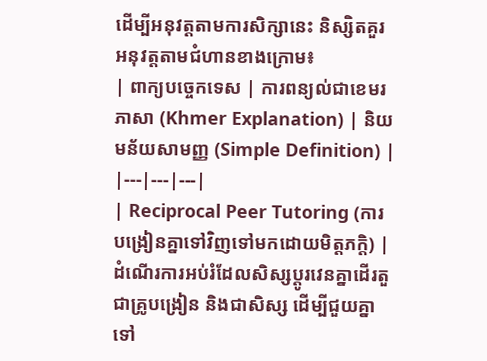ដើម្បីអនុវត្តតាមការសិក្សានេះ និស្សិតគួរអនុវត្តតាមជំហានខាងក្រោម៖
| ពាក្យបច្ចេកទេស | ការពន្យល់ជាខេមរភាសា (Khmer Explanation) | និយមន័យសាមញ្ញ (Simple Definition) |
|---|---|---|
| Reciprocal Peer Tutoring (ការបង្រៀនគ្នាទៅវិញទៅមកដោយមិត្តភក្តិ) | ដំណើរការអប់រំដែលសិស្សប្តូរវេនគ្នាដើរតួជាគ្រូបង្រៀន និងជាសិស្ស ដើម្បីជួយគ្នាទៅ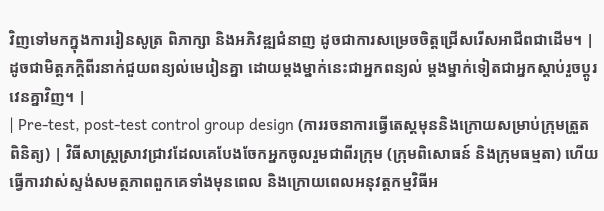វិញទៅមកក្នុងការរៀនសូត្រ ពិភាក្សា និងអភិវឌ្ឍជំនាញ ដូចជាការសម្រេចចិត្តជ្រើសរើសអាជីពជាដើម។ | ដូចជាមិត្តភក្តិពីរនាក់ជួយពន្យល់មេរៀនគ្នា ដោយម្តងម្នាក់នេះជាអ្នកពន្យល់ ម្តងម្នាក់ទៀតជាអ្នកស្តាប់រួចប្តូរវេនគ្នាវិញ។ |
| Pre-test, post-test control group design (ការរចនាការធ្វើតេស្តមុននិងក្រោយសម្រាប់ក្រុមត្រួតពិនិត្យ) | វិធីសាស្ត្រស្រាវជ្រាវដែលគេបែងចែកអ្នកចូលរួមជាពីរក្រុម (ក្រុមពិសោធន៍ និងក្រុមធម្មតា) ហើយធ្វើការវាស់ស្ទង់សមត្ថភាពពួកគេទាំងមុនពេល និងក្រោយពេលអនុវត្តកម្មវិធីអ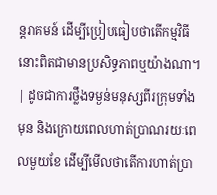ន្តរាគមន៍ ដើម្បីប្រៀបធៀបថាតើកម្មវិធីនោះពិតជាមានប្រសិទ្ធភាពឬយ៉ាងណា។ | ដូចជាការថ្លឹងទម្ងន់មនុស្សពីរក្រុមទាំងមុន និងក្រោយពេលហាត់ប្រាណរយៈពេលមួយខែ ដើម្បីមើលថាតើការហាត់ប្រា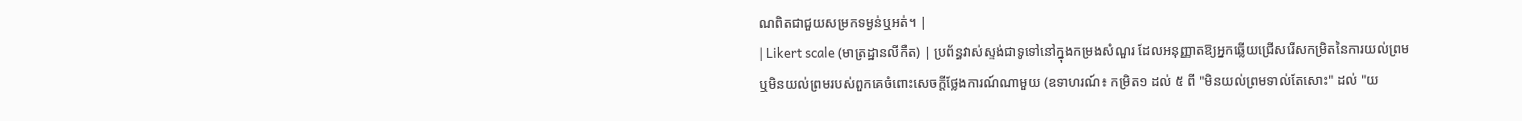ណពិតជាជួយសម្រកទម្ងន់ឬអត់។ |
| Likert scale (មាត្រដ្ឋានលីកឺត) | ប្រព័ន្ធវាស់ស្ទង់ជាទូទៅនៅក្នុងកម្រងសំណួរ ដែលអនុញ្ញាតឱ្យអ្នកឆ្លើយជ្រើសរើសកម្រិតនៃការយល់ព្រម ឬមិនយល់ព្រមរបស់ពួកគេចំពោះសេចក្តីថ្លែងការណ៍ណាមួយ (ឧទាហរណ៍៖ កម្រិត១ ដល់ ៥ ពី "មិនយល់ព្រមទាល់តែសោះ" ដល់ "យ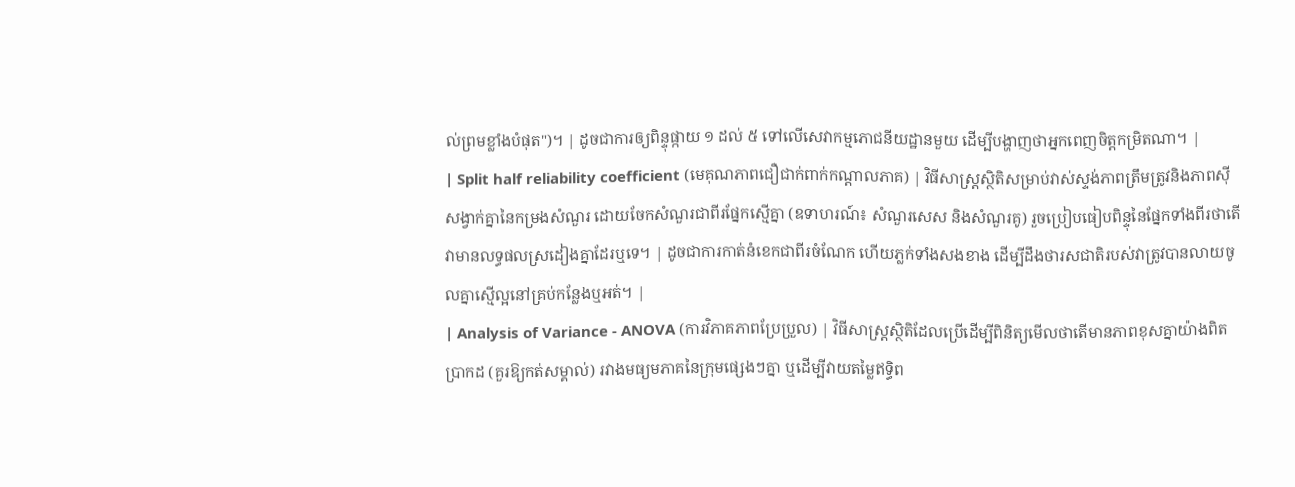ល់ព្រមខ្លាំងបំផុត")។ | ដូចជាការឲ្យពិន្ទុផ្កាយ ១ ដល់ ៥ ទៅលើសេវាកម្មភោជនីយដ្ឋានមួយ ដើម្បីបង្ហាញថាអ្នកពេញចិត្តកម្រិតណា។ |
| Split half reliability coefficient (មេគុណភាពជឿជាក់ពាក់កណ្តាលភាគ) | វិធីសាស្ត្រស្ថិតិសម្រាប់វាស់ស្ទង់ភាពត្រឹមត្រូវនិងភាពស៊ីសង្វាក់គ្នានៃកម្រងសំណួរ ដោយចែកសំណួរជាពីរផ្នែកស្មើគ្នា (ឧទាហរណ៍៖ សំណួរសេស និងសំណួរគូ) រួចប្រៀបធៀបពិន្ទុនៃផ្នែកទាំងពីរថាតើវាមានលទ្ធផលស្រដៀងគ្នាដែរឬទេ។ | ដូចជាការកាត់នំខេកជាពីរចំណែក ហើយភ្លក់ទាំងសងខាង ដើម្បីដឹងថារសជាតិរបស់វាត្រូវបានលាយចូលគ្នាស្មើល្អនៅគ្រប់កន្លែងឬអត់។ |
| Analysis of Variance - ANOVA (ការវិភាគភាពប្រែប្រួល) | វិធីសាស្ត្រស្ថិតិដែលប្រើដើម្បីពិនិត្យមើលថាតើមានភាពខុសគ្នាយ៉ាងពិតប្រាកដ (គួរឱ្យកត់សម្គាល់) រវាងមធ្យមភាគនៃក្រុមផ្សេងៗគ្នា ឬដើម្បីវាយតម្លៃឥទ្ធិព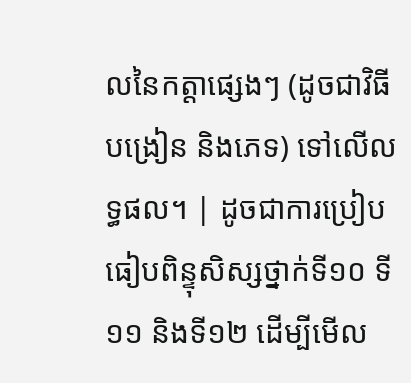លនៃកត្តាផ្សេងៗ (ដូចជាវិធីបង្រៀន និងភេទ) ទៅលើលទ្ធផល។ | ដូចជាការប្រៀបធៀបពិន្ទុសិស្សថ្នាក់ទី១០ ទី១១ និងទី១២ ដើម្បីមើល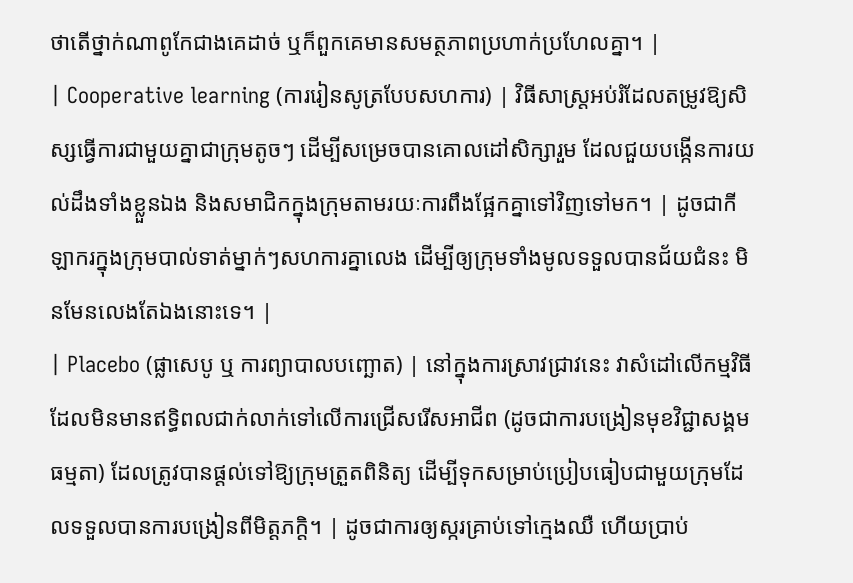ថាតើថ្នាក់ណាពូកែជាងគេដាច់ ឬក៏ពួកគេមានសមត្ថភាពប្រហាក់ប្រហែលគ្នា។ |
| Cooperative learning (ការរៀនសូត្របែបសហការ) | វិធីសាស្ត្រអប់រំដែលតម្រូវឱ្យសិស្សធ្វើការជាមួយគ្នាជាក្រុមតូចៗ ដើម្បីសម្រេចបានគោលដៅសិក្សារួម ដែលជួយបង្កើនការយល់ដឹងទាំងខ្លួនឯង និងសមាជិកក្នុងក្រុមតាមរយៈការពឹងផ្អែកគ្នាទៅវិញទៅមក។ | ដូចជាកីឡាករក្នុងក្រុមបាល់ទាត់ម្នាក់ៗសហការគ្នាលេង ដើម្បីឲ្យក្រុមទាំងមូលទទួលបានជ័យជំនះ មិនមែនលេងតែឯងនោះទេ។ |
| Placebo (ផ្លាសេបូ ឬ ការព្យាបាលបញ្ឆោត) | នៅក្នុងការស្រាវជ្រាវនេះ វាសំដៅលើកម្មវិធីដែលមិនមានឥទ្ធិពលជាក់លាក់ទៅលើការជ្រើសរើសអាជីព (ដូចជាការបង្រៀនមុខវិជ្ជាសង្គមធម្មតា) ដែលត្រូវបានផ្តល់ទៅឱ្យក្រុមត្រួតពិនិត្យ ដើម្បីទុកសម្រាប់ប្រៀបធៀបជាមួយក្រុមដែលទទួលបានការបង្រៀនពីមិត្តភក្តិ។ | ដូចជាការឲ្យស្ករគ្រាប់ទៅក្មេងឈឺ ហើយប្រាប់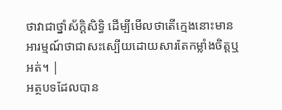ថាវាជាថ្នាំស័ក្តិសិទ្ធិ ដើម្បីមើលថាតើក្មេងនោះមានអារម្មណ៍ថាជាសះស្បើយដោយសារតែកម្លាំងចិត្តឬអត់។ |
អត្ថបទដែលបាន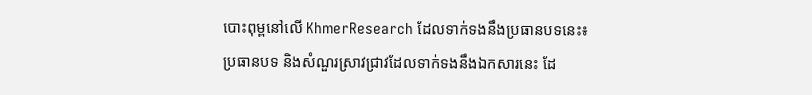បោះពុម្ពនៅលើ KhmerResearch ដែលទាក់ទងនឹងប្រធានបទនេះ៖
ប្រធានបទ និងសំណួរស្រាវជ្រាវដែលទាក់ទងនឹងឯកសារនេះ ដែ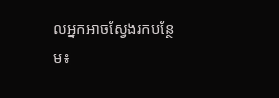លអ្នកអាចស្វែងរកបន្ថែម៖